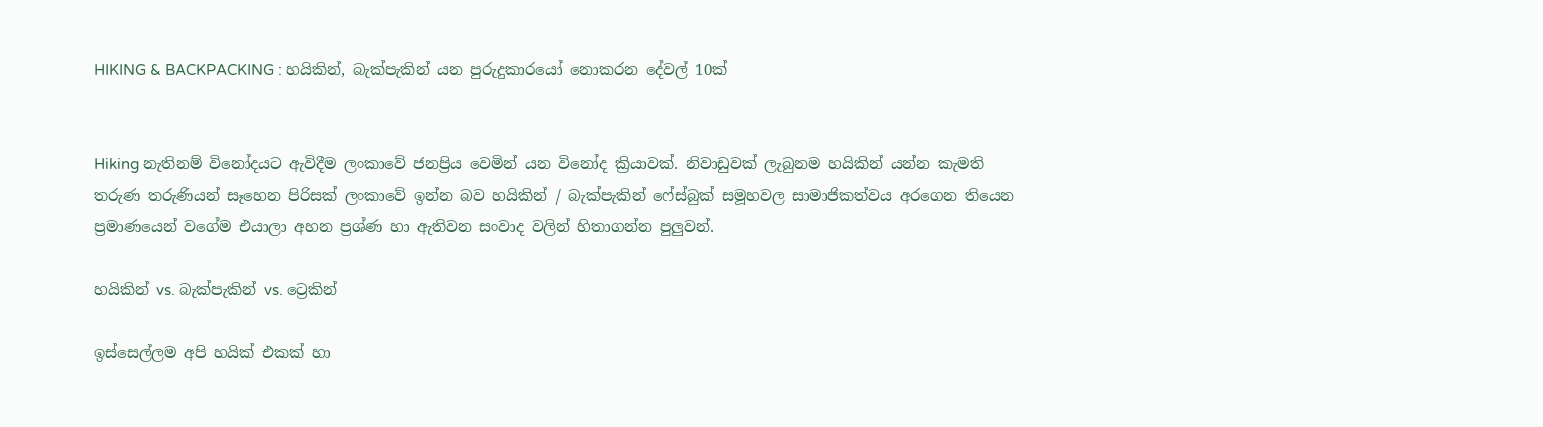HIKING & BACKPACKING : හයිකින්, බැක්පැකින් යන පුරුදුකාරයෝ නොකරන දේවල් 10ක්


Hiking නැතිනම් විනෝදයට ඇවිදීම ලංකාවේ ජනප්‍රිය වෙමින් යන විනෝද ක්‍රියාවක්. නිවාඩුවක් ලැබුනම හයිකින් යන්න කැමති තරුණ තරුණියන් සෑහෙන පිරිසක් ලංකාවේ ඉන්න බව හයිකින් / බැක්පැකින් ෆේස්බුක් සමූහවල සාමාජිකත්වය අරගෙන තියෙන ප්‍රමාණයෙන් වගේම එයාලා අහන ප්‍රශ්ණ හා ඇතිවන සංවාද වලින් හිතාගන්න පුලුවන්.

හයිකින් vs. බැක්පැකින් vs. ට්‍රෙකින්

ඉස්සෙල්ලම අපි හයික් එකක් හා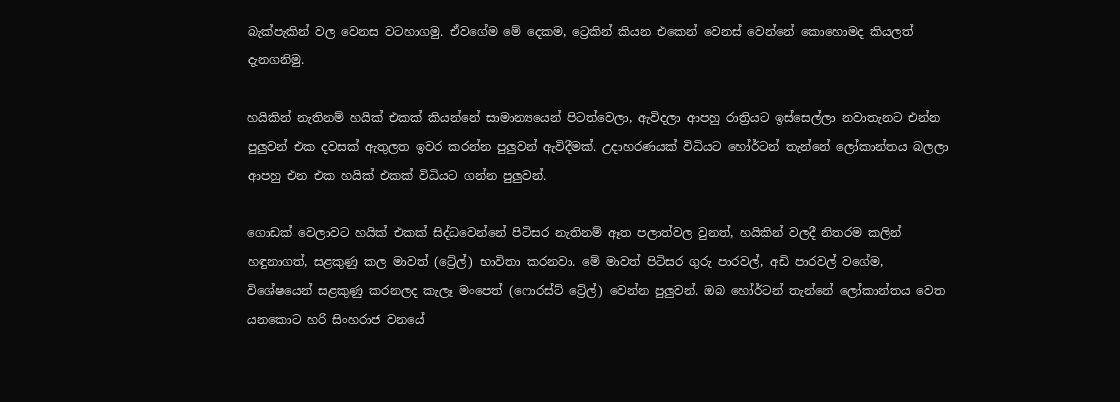බැක්පැකින් වල වෙනස වටහාගමු. ඒවගේම මේ දෙකම, ට්‍රෙකින් කියන එකෙන් වෙනස් වෙන්නේ කොහොමද කියලත් දැනගනිමු.

හයිකින් නැතිනම් හයික් එකක් කියන්නේ සාමාන්‍යයෙන් පිටත්වෙලා, ඇවිදලා ආපහු රාත්‍රියට ඉස්සෙල්ලා නවාතැනට එන්න පුලුවන් එක දවසක් ඇතුලත ඉවර කරන්න පුලුවන් ඇවිදීමක්. උදාහරණයක් විධියට හෝර්ටන් තැන්නේ ලෝකාන්තය බලලා ආපහු එන එක හයික් එකක් විධියට ගන්න පුලුවන්.

ගොඩක් වෙලාවට හයික් එකක් සිද්ධවෙන්නේ පිටිසර නැතිනම් ඈත පලාත්වල වුනත්, හයිකින් වලදී නිතරම කලින් හඳුනාගත්, සළකුණු කල මාවත් (ට්‍රේල්) භාවිතා කරනවා. මේ මාවත් පිටිසර ගුරු පාරවල්, අඩි පාරවල් වගේම, විශේෂයෙන් සළකුණු කරනලද කැලෑ මංපෙත් (ෆොරස්ට් ට්‍රේල්) වෙන්න පුලුවන්. ඔබ හෝර්ටන් තැන්නේ ලෝකාන්තය වෙත යනකොට හරි සිංහරාජ වනයේ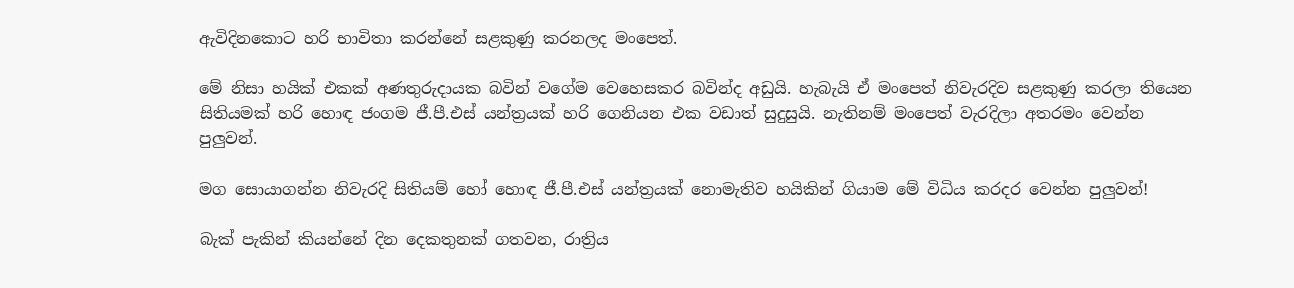ඇවිදිනකොට හරි භාවිතා කරන්නේ සළකුණු කරනලද මංපෙත්.

මේ නිසා හයික් එකක් අණතුරුදායක බවින් වගේම වෙහෙසකර බවින්ද අඩුයි. හැබැයි ඒ මංපෙත් නිවැරදිව සළකුණු කරලා තියෙන සිතියමක් හරි හොඳ ජංගම ජී.පී.එස් යන්ත්‍රයක් හරි ගෙනියන එක වඩාත් සුදුසුයි. නැතිනම් මංපෙත් වැරදිලා අතරමං වෙන්න පුලුවන්.

මග සොයාගන්න නිවැරදි සිතියම් හෝ හොඳ ජී.පී.එස් යන්ත්‍රයක් නොමැතිව හයිකින් ගියාම මේ විධිය කරදර වෙන්න පුලුවන්!

බැක් පැකින් කියන්නේ දින දෙකතුනක් ගතවන, රාත්‍රිය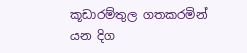කූඩාරම්තුල ගතකරමින් යන දිග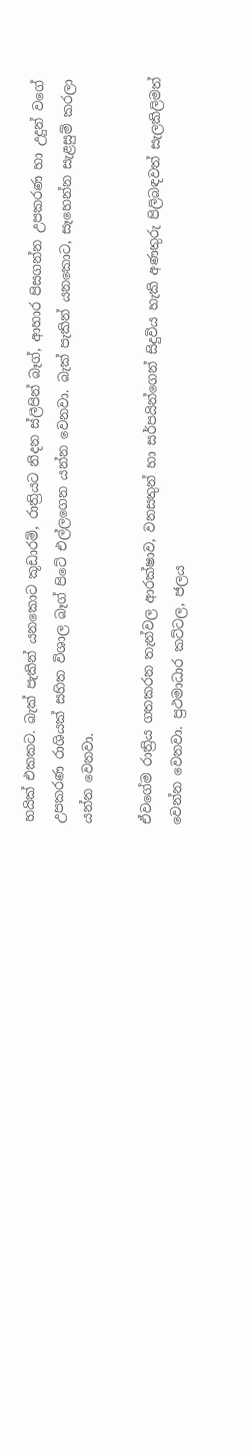හයික් එකකට. බැක් පැකින් යනකොට කූඩාරම්, රාත්‍රියට නිදන ස්ලීපින් බෑග්, ආහාර පිසගන්න උපකරණ හා උදුන් වගේ උපකරණ රාශියක් සහිත විශාල බෑග් පිටේ එල්ලගෙන යන්න වෙනවා. බැක් පැකින් යනකොට, සෑහෙන්න සැළසුම් කරලා යන්න වෙනවා.

ඒවගේම රාත්‍රිය ගතකරන තැන්වල ආරක්ෂාව, වනසතුන් හා සර්පයින්ගෙන් සිදුවිය හැකි අණතුරු පිලිබඳවත් සැලකිලිමත් වෙන්න වෙනවා. ප්‍රථමාධාර කට්ටල, ජලය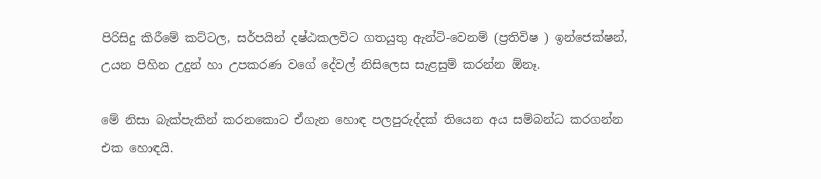පිරිසිදු කිරීමේ කට්ටල, සර්පයින් දෂ්ඨකලවිට ගතයුතු ඇන්ටි-වෙනම් (ප්‍රතිවිෂ ) ඉන්ජෙක්ෂන්, උයන පිහින උදුන් හා උපකරණ වගේ දේවල් නිසිලෙස සැළසුම් කරන්න ඕනෑ.

මේ නිසා බැක්පැකින් කරනකොට ඒගැන හොඳ පලපුරුද්දක් තියෙන අය සම්බන්ධ කරගන්න එක හොඳයි.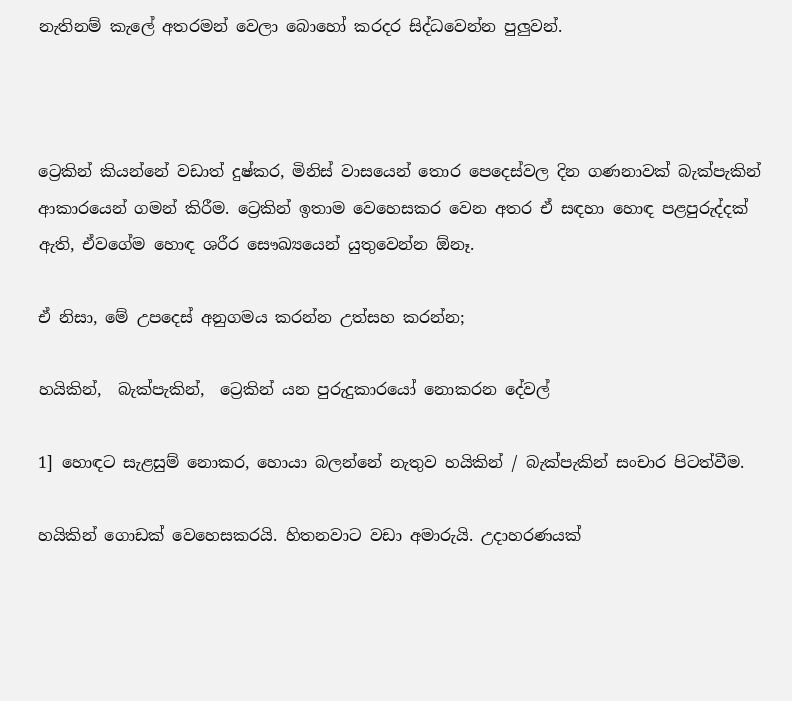නැතිනම් කැලේ අතරමන් වෙලා බොහෝ කරදර සිද්ධවෙන්න පුලුවන්.



ට්‍රෙකින් කියන්නේ වඩාත් දුෂ්කර, මිනිස් වාසයෙන් තොර පෙදෙස්වල දින ගණනාවක් බැක්පැකින් ආකාරයෙන් ගමන් කිරීම. ට්‍රෙකින් ඉතාම වෙහෙසකර වෙන අතර ඒ සඳහා හොඳ පළපුරුද්දක් ඇති, ඒවගේම හොඳ ශරීර සෞඛ්‍යයෙන් යුතුවෙන්න ඕනෑ.

ඒ නිසා, මේ උපදෙස් අනුගමය කරන්න උත්සහ කරන්න;

හයිකින්,  බැක්පැකින්,  ට්‍රෙකින් යන පුරුදුකාරයෝ නොකරන දේවල්

1] හොඳට සැළසුම් නොකර, හොයා බලන්නේ නැතුව හයිකින් / බැක්පැකින් සංචාර පිටත්වීම.

හයිකින් ගොඩක් වෙහෙසකරයි. හිතනවාට වඩා අමාරුයි. උදාහරණයක්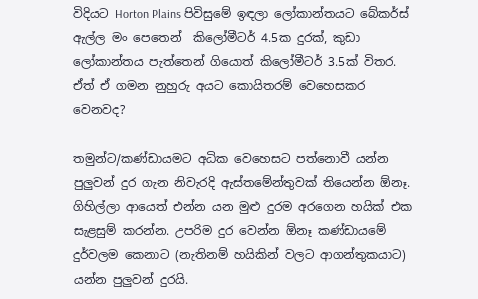විදියට Horton Plains පිවිසුමේ ඉඳලා ලෝකාන්තයට බේකර්ස් ඇල්ල මං පෙතෙන්  කිලෝමීටර් 4.5ක දුරක්, කුඩා ලෝකාන්තය පැත්තෙන් ගියොත් කිලෝමීටර් 3.5ක් විතර. ඒත් ඒ ගමන නුහුරු අයට කොයිතරම් වෙහෙසකර වෙනවද?

තමුන්ට/කණ්ඩායමට අධික වෙහෙසට පත්නොවී යන්න පුලුවන් දුර ගැන නිවැරදි ඇස්තමේන්තුවක් තියෙන්න ඕනෑ. ගිහිල්ලා ආයෙත් එන්න යන මුළු දුරම අරගෙන හයික් එක සැළසුම් කරන්න. උපරිම දුර වෙන්න ඕනෑ කණ්ඩායමේ දුර්වලම කෙනාට (නැතිනම් හයිකින් වලට ආගන්තුකයාට) යන්න පුලුවන් දුරයි.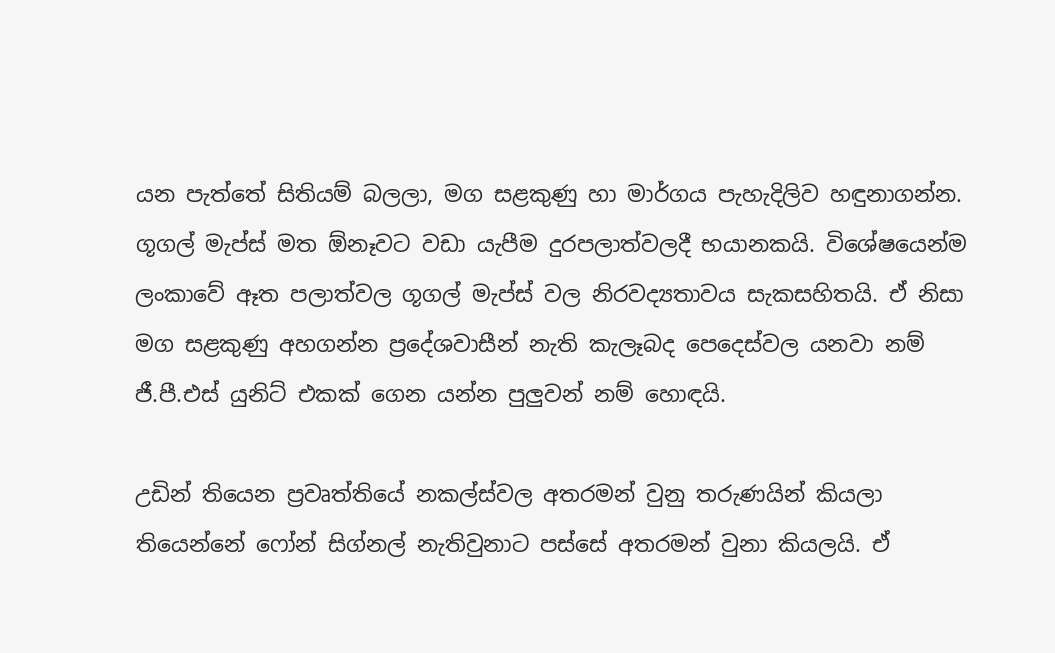යන පැත්තේ සිතියම් බලලා, මග සළකුණු හා මාර්ගය පැහැදිලිව හඳුනාගන්න. ගූගල් මැප්ස් මත ඕනෑවට වඩා යැපීම දුරපලාත්වලදී භයානකයි. විශේෂයෙන්ම ලංකාවේ ඈත පලාත්වල ගූගල් මැප්ස් වල නිරවද්‍යතාවය සැකසහිතයි. ඒ නිසා මග සළකුණු අහගන්න ප්‍රදේශවාසීන් නැති කැලෑබද පෙදෙස්වල යනවා නම්  ජී.පී.එස් යුනිට් එකක් ගෙන යන්න පුලුවන් නම් හොඳයි.

උඩින් තියෙන ප්‍රවෘත්තියේ නකල්ස්වල අතරමන් වුනු තරුණයින් කියලා තියෙන්නේ ෆෝන් සිග්නල් නැතිවුනාට පස්සේ අතරමන් වුනා කියලයි. ඒ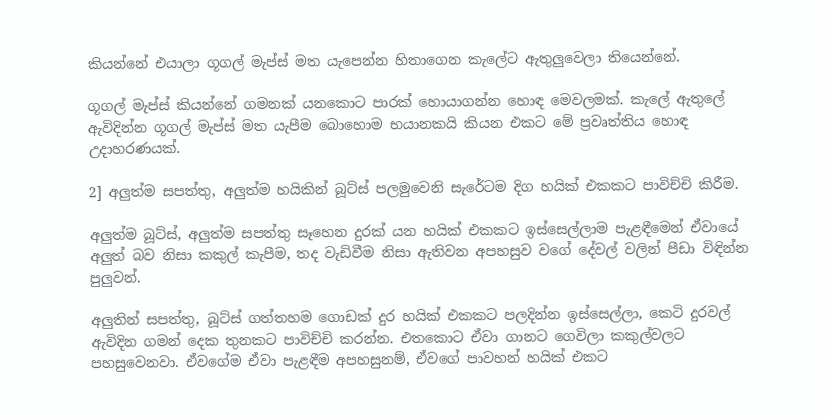කියන්නේ එයාලා ගූගල් මැප්ස් මත යැපෙන්න හිතාගෙන කැලේට ඇතුලුවෙලා තියෙන්නේ.

ගූගල් මැප්ස් කියන්නේ ගමනක් යනකොට පාරක් හොයාගන්න හොඳ මෙවලමක්. කැලේ ඇතුලේ ඇවිදින්න ගූගල් මැප්ස් මත යැපීම බොහොම භයානකයි කියන එකට මේ ප්‍රවෘත්තිය හොඳ උදාහරණයක්.

2] අලුත්ම සපත්තු, අලුත්ම හයිකින් බූට්ස් පලමුවෙනි සැරේටම දිග හයික් එකකට පාවිච්චි කිරීම.

අලුත්ම බූට්ස්, අලුත්ම සපත්තු සෑහෙන දුරක් යන හයික් එකකට ඉස්සෙල්ලාම පැළඳීමෙන් ඒවායේ අලුත් බව නිසා කකුල් කැපීම, තද වැඩිවීම නිසා ඇතිවන අපහසුව වගේ දේවල් වලින් පීඩා විඳින්න පුලුවන්.

අලුතින් සපත්තු, බූට්ස් ගත්තහම ගොඩක් දුර හයික් එකකට පලදින්න ඉස්සෙල්ලා, කෙටි දුරවල් ඇවිදින ගමන් දෙක තුනකට පාවිච්චි කරන්න. එතකොට ඒවා ගානට ගෙවිලා කකුල්වලට පහසුවෙනවා. ඒවගේම ඒවා පැළඳීම අපහසුනම්, ඒවගේ පාවහන් හයික් එකට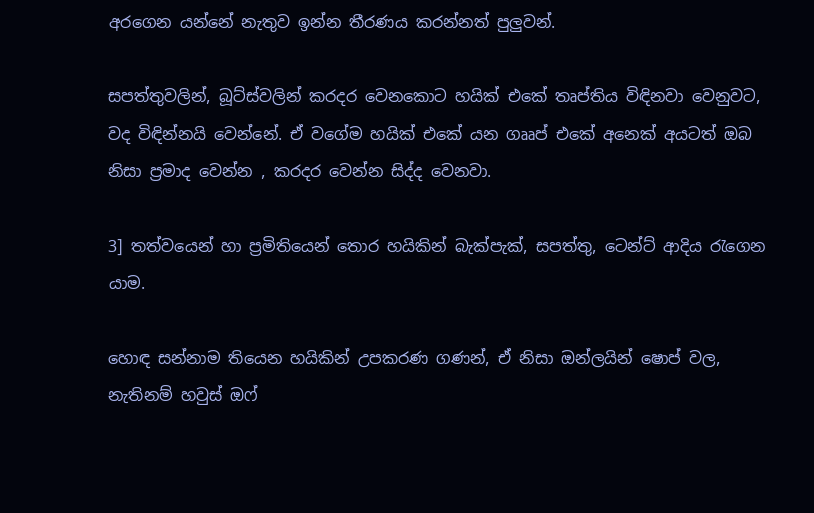අරගෙන යන්නේ නැතුව ඉන්න තීරණය කරන්නත් පුලුවන්.

සපත්තුවලින්, බූට්ස්වලින් කරදර වෙනකොට හයික් එකේ තෘප්තිය විඳිනවා වෙනුවට, වද විඳින්නයි වෙන්නේ. ඒ වගේම හයික් එකේ යන ගෲප් එකේ අනෙක් අයටත් ඔබ නිසා ප්‍රමාද වෙන්න , කරදර වෙන්න සිද්ද වෙනවා.

3] තත්වයෙන් හා ප්‍රමිතියෙන් තොර හයිකින් බැක්පැක්, සපත්තු, ටෙන්ට් ආදිය රැගෙන යාම.

හොඳ සන්නාම තියෙන හයිකින් උපකරණ ගණන්, ඒ නිසා ඔන්ලයින් ෂොප් වල, නැතිනම් හවුස් ඔෆ්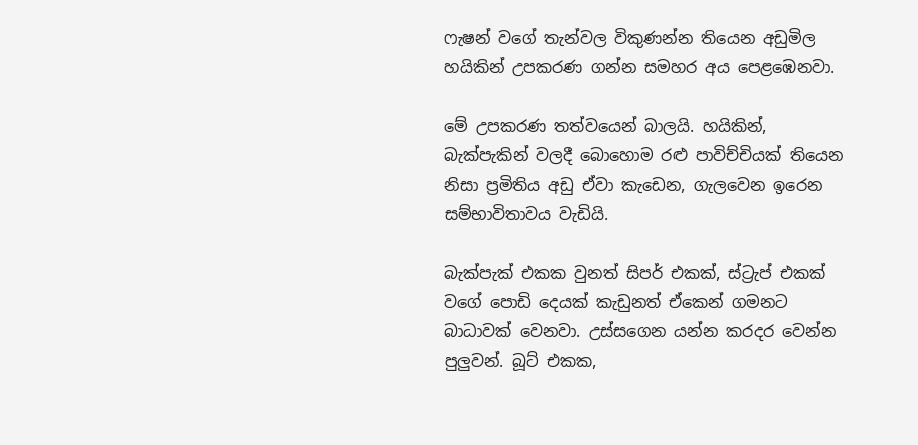ෆැෂන් වගේ තැන්වල විකුණන්න තියෙන අඩුමිල හයිකින් උපකරණ ගන්න සමහර අය පෙළඹෙනවා.

මේ උපකරණ තත්වයෙන් බාලයි. හයිකින්, බැක්පැකින් වලදී බොහොම රළු පාවිච්චියක් තියෙන නිසා ප්‍රමිතිය අඩු ඒවා කැඩෙන, ගැලවෙන ඉරෙන සම්භාවිතාවය වැඩියි.

බැක්පැක් එකක වුනත් සිපර් එකක්, ස්ට්‍රැප් එකක් වගේ පොඩි දෙයක් කැඩුනත් ඒකෙන් ගමනට බාධාවක් වෙනවා. උස්සගෙන යන්න කරදර වෙන්න පුලුවන්. බූට් එකක,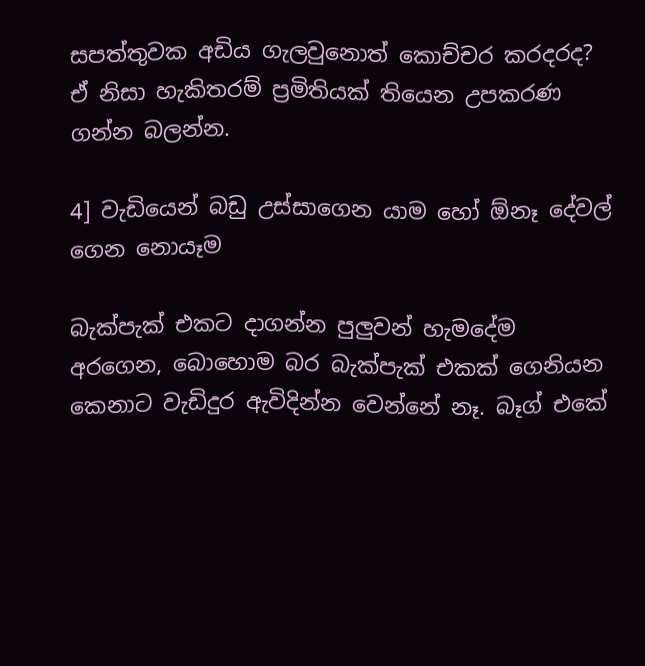සපත්තුවක අඩිය ගැලවුනොත් කොච්චර කරදරද? ඒ නිසා හැකිතරම් ප්‍රමිතියක් තියෙන උපකරණ ගන්න බලන්න.

4] වැඩියෙන් බඩු උස්සාගෙන යාම හෝ ඕනෑ දේවල් ගෙන නොයෑම

බැක්පැක් එකට දාගන්න පුලුවන් හැමදේම අරගෙන, බොහොම බර බැක්පැක් එකක් ගෙනියන කෙනාට වැඩිදුර ඇවිදින්න වෙන්නේ නෑ. බෑග් එකේ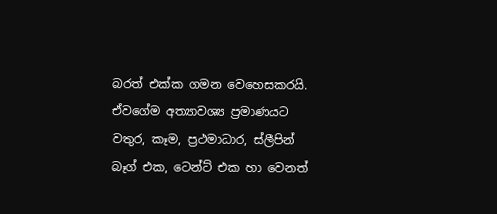බරත් එක්ක ගමන වෙහෙසකරයි. ඒවගේම අත්‍යාවශ්‍ය ප්‍රමාණයට වතුර, කෑම, ප්‍රථමාධාර, ස්ලීපින් බෑග් එක, ටෙන්ට් එක හා වෙනත්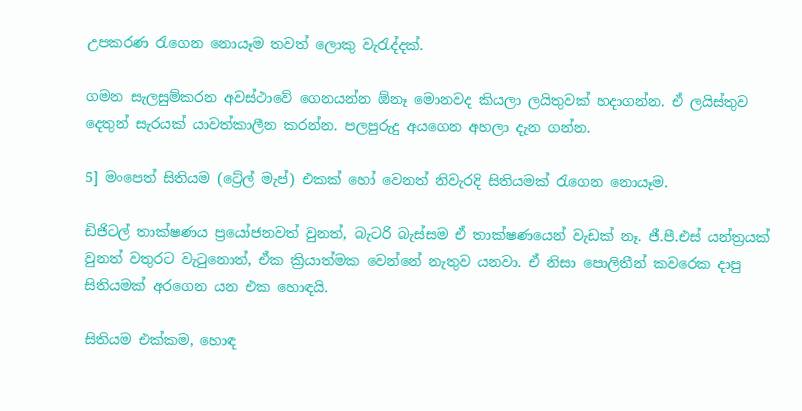උපකරණ රැගෙන නොයෑම තවත් ලොකු වැරැද්දක්.

ගමන සැලසුම්කරන අවස්ථාවේ ගෙනයන්න ඕනෑ මොනවද කියලා ලයිතුවක් හදාගන්න. ඒ ලයිස්තුව දෙතුන් සැරයක් යාවත්කාලීන කරන්න. පලපුරුදු අයගෙන අහලා දැන ගන්න.

5] මංපෙත් සිතියම (ට්‍රේල් මැප්) එකක් හෝ වෙනත් නිවැරදි සිතියමක් රැගෙන නොයෑම.

ඩිජිටල් තාක්ෂණය ප්‍රයෝජනවත් වුනත්, බැටරි බැස්සම ඒ තාක්ෂණයෙන් වැඩක් නෑ. ජී.පී.එස් යන්ත්‍රයක් වුනත් වතුරට වැටුනොත්, ඒක ක්‍රියාත්මක වෙන්නේ නැතුව යනවා. ඒ නිසා පොලිතීන් කවරෙක දාපු සිතියමක් අරගෙන යන එක හොඳයි.

සිතියම එක්කම, හොඳ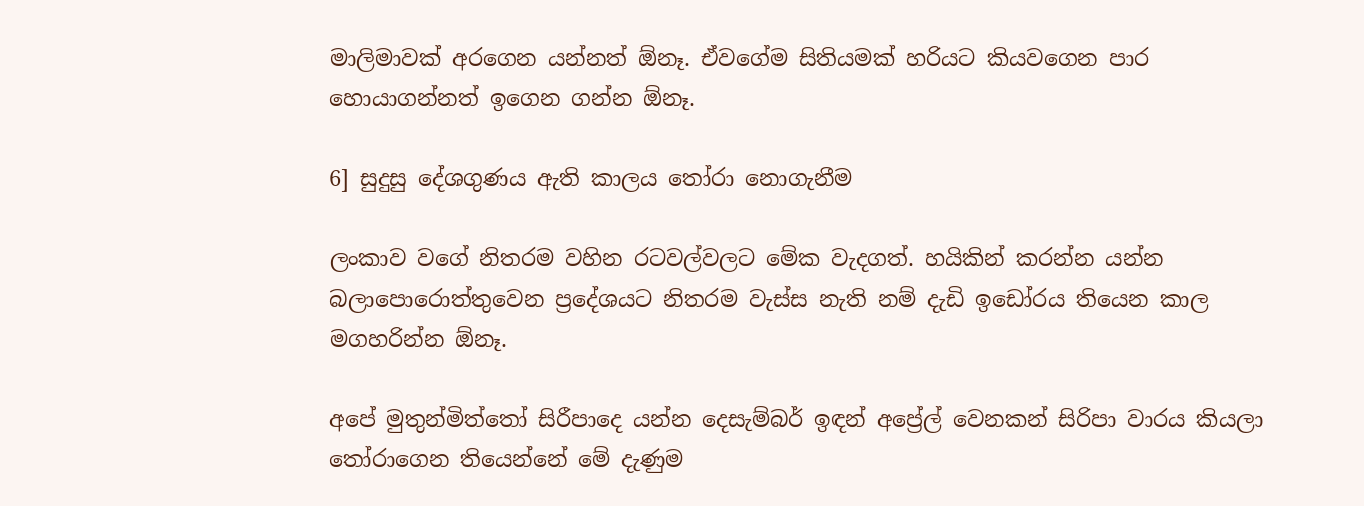මාලිමාවක් අරගෙන යන්නත් ඕනෑ. ඒවගේම සිතියමක් හරියට කියවගෙන පාර හොයාගන්නත් ඉගෙන ගන්න ඕනෑ.

6] සුදුසු දේශගුණය ඇති කාලය තෝරා නොගැනීම

ලංකාව වගේ නිතරම වහින රටවල්වලට මේක වැදගත්. හයිකින් කරන්න යන්න බලාපොරොත්තුවෙන ප්‍රදේශයට නිතරම වැස්ස නැති නම් දැඩි ඉඩෝරය තියෙන කාල මගහරින්න ඕනෑ.

අපේ මුතුන්මිත්තෝ සිරීපාදෙ යන්න දෙසැම්බර් ඉඳන් අප්‍රේල් වෙනකන් සිරිපා වාරය කියලා තෝරාගෙන තියෙන්නේ මේ දැණුම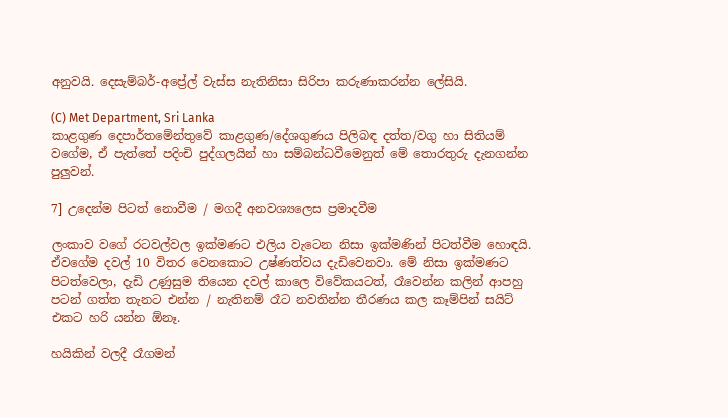අනුවයි. දෙසැම්බර්-අප්‍රේල් වැස්ස නැතිනිසා සිරිපා කරුණාකරන්න ලේසියි.

(C) Met Department, Sri Lanka
කාළගුණ දෙපාර්තමේන්තුවේ කාළගුණ/දේශගුණය පිලිබඳ දත්ත/වගු හා සිතියම් වගේම, ඒ පැත්තේ පදිංචි පුද්ගලයින් හා සම්බන්ධවීමෙනුත් මේ තොරතුරු දැනගන්න පුලුවන්.

7] උදෙන්ම පිටත් නොවීම / මගදී අනවශ්‍යලෙස ප්‍රමාදවීම

ලංකාව වගේ රටවල්වල ඉක්මණට එලිය වැටෙන නිසා ඉක්මණින් පිටත්වීම හොඳයි. ඒවගේම දවල් 10 විතර වෙනකොට උෂ්ණත්වය දැඩිවෙනවා. මේ නිසා ඉක්මණට පිටත්වෙලා, දැඩි උණුසුම තියෙන දවල් කාලෙ විවේකයටත්, රෑවෙන්න කලින් ආපහු පටන් ගත්ත තැනට එන්න / නැතිනම් රෑට නවතින්න තීරණය කල කෑම්පින් සයිට් එකට හරි යන්න ඕනෑ.

හයිකින් වලදී රෑගමන්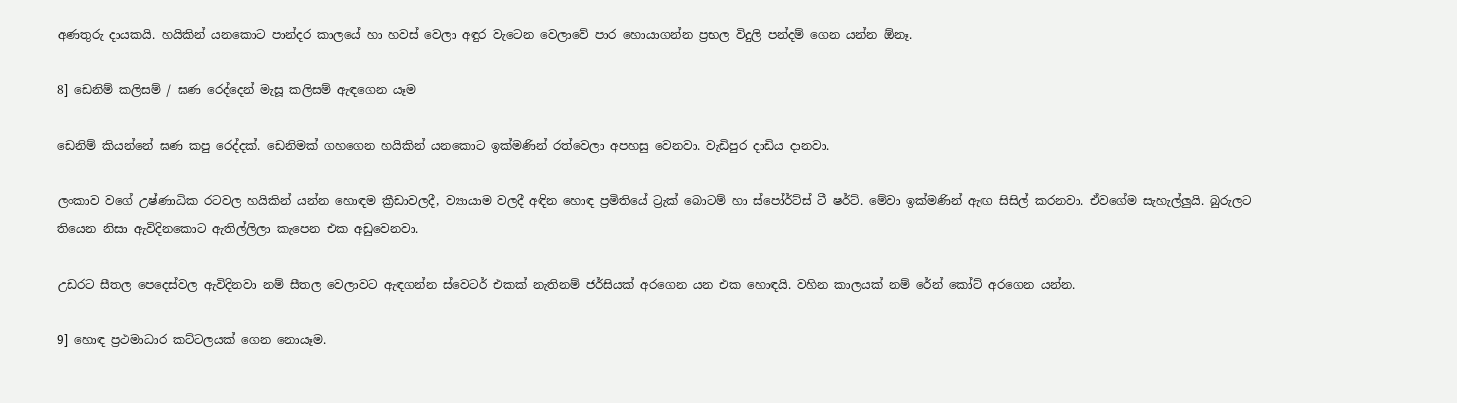අණතුරු දායකයි. හයිකින් යනකොට පාන්දර කාලයේ හා හවස් වෙලා අඳුර වැටෙන වෙලාවේ පාර හොයාගන්න ප්‍රභල විදුලි පන්දම් ගෙන යන්න ඕනෑ.

8] ඩෙනිම් කලිසම් / ඝණ රෙද්දෙන් මැසූ කලිසම් ඇඳගෙන යෑම

ඩෙනිම් කියන්නේ ඝණ කපු රෙද්දක්. ඩෙනිමක් ගහගෙන හයිකින් යනකොට ඉක්මණින් රත්වෙලා අපහසු වෙනවා. වැඩිපුර දාඩිය දානවා.

ලංකාව වගේ උෂ්ණාධික රටවල හයිකින් යන්න හොඳම ක්‍රීඩාවලදී, ව්‍යායාම වලදී අඳින හොඳ ප්‍රමිතියේ ට්‍රැක් බොටම් හා ස්පෝර්ට්ස් ටී ෂර්ට්. මේවා ඉක්මණින් ඇඟ සිසිල් කරනවා. ඒවගේම සැහැල්ලුයි. බුරුලට තියෙන නිසා ඇවිදිනකොට ඇතිල්ලිලා කැපෙන එක අඩුවෙනවා.

උඩරට සීතල පෙදෙස්වල ඇවිදිනවා නම් සීතල වෙලාවට ඇඳගන්න ස්වෙටර් එකක් නැතිනම් ජර්සියක් අරගෙන යන එක හොඳයි. වහින කාලයක් නම් රේන් කෝට් අරගෙන යන්න.

9] හොඳ ප්‍රථමාධාර කට්ටලයක් ගෙන නොයෑම.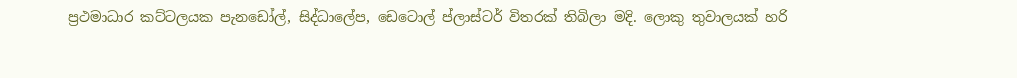ප්‍රථමාධාර කට්ටලයක පැනඩෝල්, සිද්ධාලේප, ඩෙටොල් ප්ලාස්ටර් විතරක් තිබිලා මදි. ලොකු තුවාලයක් හරි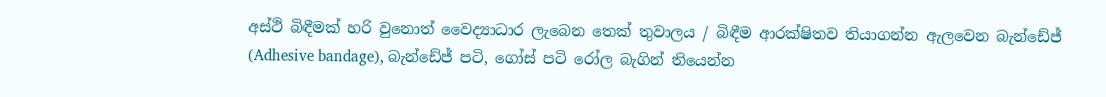අස්ථි බිඳීමක් හරි වුනොත් වෛද්‍යාධාර ලැබෙන තෙක් තුවාලය / බිඳීම ආරක්ෂිතව තියාගන්න ඇලවෙන බැන්ඩේජ් (Adhesive bandage), බැන්ඩේජ් පටි, ගෝස් පටි රෝල බැගින් තියෙන්න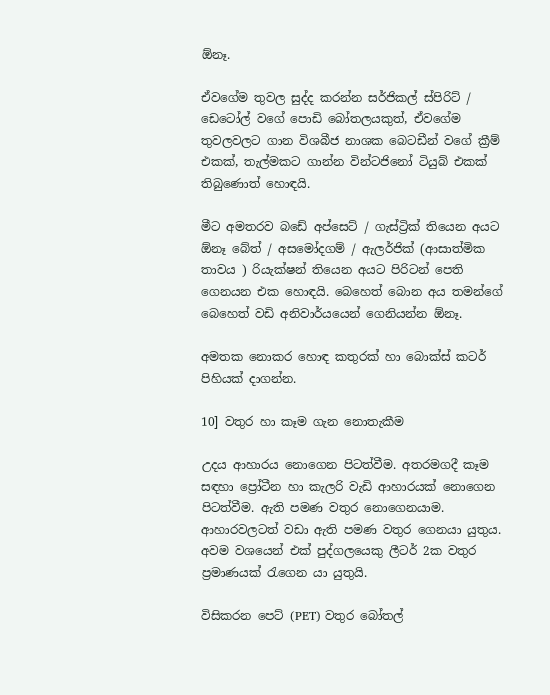ඕනෑ.

ඒවගේම තුවල සුද්ද කරන්න සර්ජිකල් ස්පිරිට් / ඩෙටෝල් වගේ පොඩි බෝතලයකුත්, ඒවගේම තුවලවලට ගාන විශබීජ නාශක බෙටඩීන් වගේ ක්‍රීම් එකක්, තැල්මකට ගාන්න වින්ටජිනෝ ටියුබ් එකක් තිබුණොත් හොඳයි.

මීට අමතරව බඩේ අප්සෙට් / ගැස්ට්‍රික් තියෙන අයට ඕනෑ බේත් / අසමෝදගම් / ඇලර්ජික් (ආසාත්මික තාවය ) රියැක්ෂන් තියෙන අයට පිරිටන් පෙති ගෙනයන එක හොඳයි. බෙහෙත් බොන අය තමන්ගේ බෙහෙත් වඩි අනිවාර්යයෙන් ගෙනියන්න ඕනෑ.

අමතක නොකර හොඳ කතුරක් හා බොක්ස් කටර් පිහියක් දාගන්න.

10] වතුර හා කෑම ගැන නොතැකීම

උදය ආහාරය නොගෙන පිටත්වීම. අතරමගදී කෑම සඳහා ප්‍රෝටීන හා කැලරි වැඩි ආහාරයක් නොගෙන පිටත්වීම. ඇති පමණ වතුර නොගෙනයාම. ආහාරවලටත් වඩා ඇති පමණ වතුර ගෙනයා යුතුය. අවම වශයෙන් එක් පුද්ගලයෙකු ලීටර් 2ක වතුර ප්‍රමාණයක් රැගෙන යා යුතුයි.

විසිකරන පෙට් (PET) වතුර බෝතල්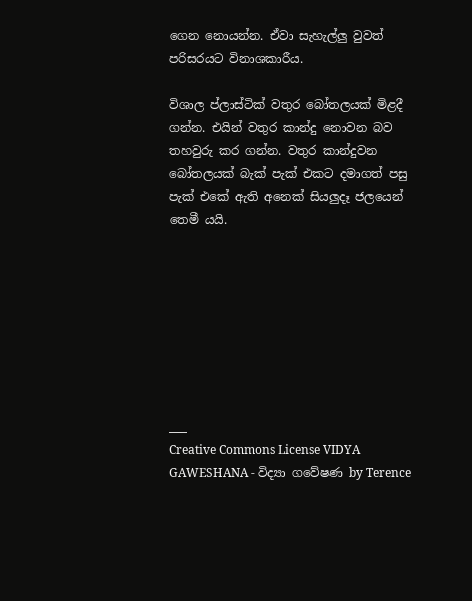ගෙන නොයන්න. ඒවා සැහැල්ලු වුවත් පරිසරයට විනාශකාරීය.

විශාල ප්ලාස්ටික් වතුර බෝතලයක් මිළදී ගන්න. එයින් වතුර කාන්දු නොවන බව තහවුරු කර ගන්න. වතුර කාන්දුවන බෝතලයක් බැක් පැක් එකට දමාගත් පසු පැක් එකේ ඇති අනෙක් සියලුදෑ ජලයෙන් තෙමී යයි.








___
Creative Commons License VIDYA GAWESHANA - විද්‍යා ගවේෂණ by Terence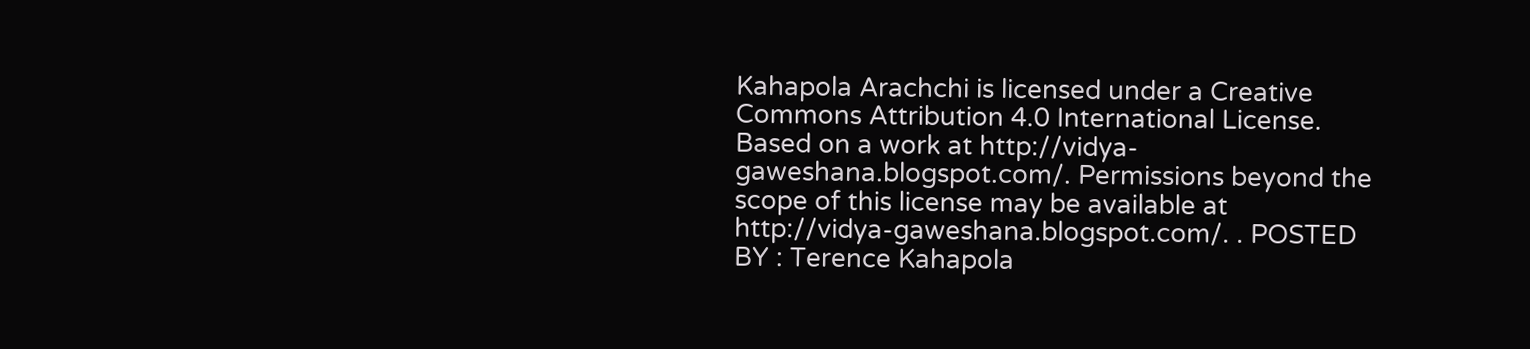Kahapola Arachchi is licensed under a Creative Commons Attribution 4.0 International License. Based on a work at http://vidya-gaweshana.blogspot.com/. Permissions beyond the scope of this license may be available at http://vidya-gaweshana.blogspot.com/. . POSTED BY : Terence Kahapola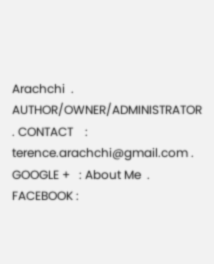Arachchi  . AUTHOR/OWNER/ADMINISTRATOR . CONTACT    : terence.arachchi@gmail.com . GOOGLE +   : About Me  . FACEBOOK :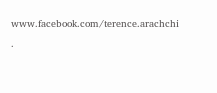www.facebook.com/terence.arachchi  .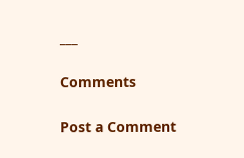___

Comments

Post a Comment